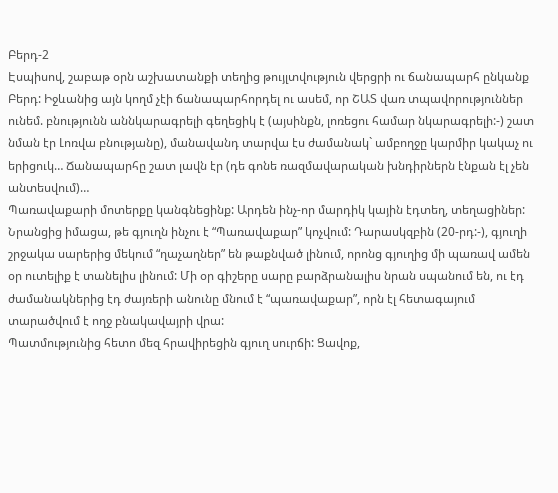Բերդ-2
Էսպիսով, շաբաթ օրն աշխատանքի տեղից թույլտվություն վերցրի ու ճանապարհ ընկանք Բերդ: Իջևանից այն կողմ չէի ճանապարհորդել ու ասեմ, որ ՇԱՏ վառ տպավորություններ ունեմ. բնությունն աննկարագրելի գեղեցիկ է (այսինքն, լոռեցու համար նկարագրելի:-) շատ նման էր Լոռվա բնությանը), մանավանդ տարվա էս ժամանակ` ամբողջը կարմիր կակաչ ու երիցուկ… Ճանապարհը շատ լավն էր (դե գոնե ռազմավարական խնդիրներն էնքան էլ չեն անտեսվում)…
Պառավաքարի մոտերքը կանգնեցինք: Արդեն ինչ-որ մարդիկ կային էդտեղ, տեղացիներ: Նրանցից իմացա, թե գյուղն ինչու է “Պառավաքար” կոչվում: Դարասկզբին (20-րդ:-), գյուղի շրջակա սարերից մեկում “ղաչաղներ” են թաքնված լինում, որոնց գյուղից մի պառավ ամեն օր ուտելիք է տանելիս լինում: Մի օր գիշերը սարը բարձրանալիս նրան սպանում են, ու էդ ժամանակներից էդ ժայռերի անունը մնում է “պառավաքար”, որն էլ հետագայում տարածվում է ողջ բնակավայրի վրա:
Պատմությունից հետո մեզ հրավիրեցին գյուղ սուրճի: Ցավոք,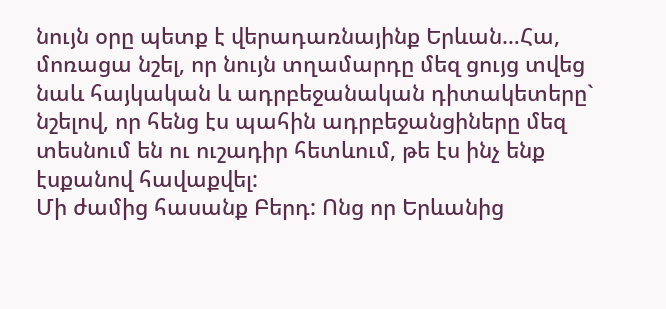նույն օրը պետք է վերադառնայինք Երևան…Հա, մոռացա նշել, որ նույն տղամարդը մեզ ցույց տվեց նաև հայկական և ադրբեջանական դիտակետերը` նշելով, որ հենց էս պահին ադրբեջանցիները մեզ տեսնում են ու ուշադիր հետևում, թե էս ինչ ենք էսքանով հավաքվել:
Մի ժամից հասանք Բերդ: Ոնց որ Երևանից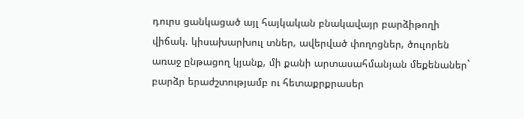դուրս ցանկացած այլ հայկական բնակավայր բարձիթողի վիճակ. կիսախարխուլ տներ, ավերված փողոցներ, ծուլորեն առաջ ընթացող կյանք, մի քանի արտասահմանյան մեքենաներ` բարձր երաժշտությամբ ու հետաքրքրասեր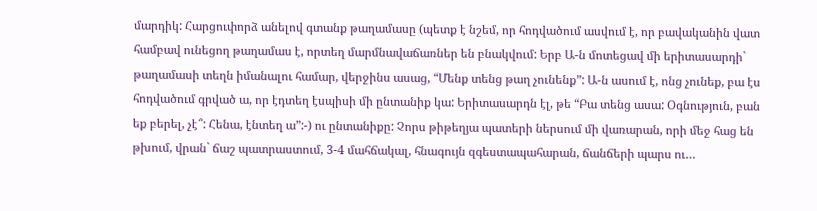մարդիկ: Հարցուփորձ անելով գտանք թաղամասը (պետք է նշեմ, որ հոդվածում ասվում է, որ բավականին վատ համբավ ունեցող թաղամաս է, որտեղ մարմնավաճառներ են բնակվում: Երբ Ա-ն մոտեցավ մի երիտասարդի` թաղամասի տեղն իմանալու համար, վերջինս ասաց, “Մենք տենց թաղ չունենք”: Ա-ն ասում է, ոնց չունեք, բա էս հոդվածում գրված ա, որ էդտեղ էսպիսի մի ընտանիք կա: Երիտասարդն էլ, թե “Բա տենց ասա: Օգնություն, բան եք բերել, չէ՞: Հենա, էնտեղ ա”:-) ու ընտանիքը: Չորս թիթեղյա պատերի ներսում մի վառարան, որի մեջ հաց են թխում, վրան` ճաշ պատրաստում, 3-4 մահճակալ, հնագույն զգեստապահարան, ճանճերի պարս ու…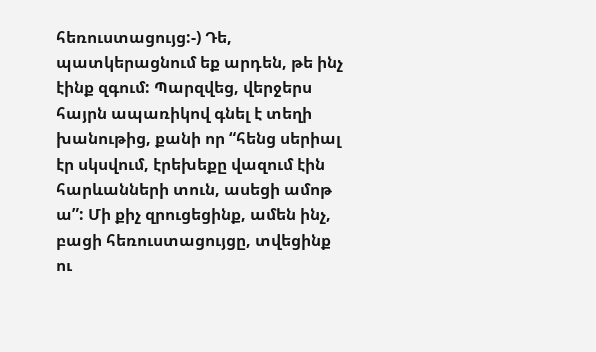հեռուստացույց:-) Դե, պատկերացնում եք արդեն, թե ինչ էինք զգում: Պարզվեց, վերջերս հայրն ապառիկով գնել է տեղի խանութից, քանի որ “հենց սերիալ էր սկսվում, էրեխեքը վազում էին հարևանների տուն, ասեցի ամոթ ա”: Մի քիչ զրուցեցինք, ամեն ինչ, բացի հեռուստացույցը, տվեցինք ու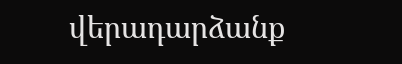վերադարձանք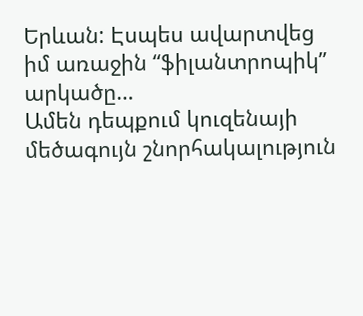Երևան: Էսպես ավարտվեց իմ առաջին “ֆիլանտրոպիկ” արկածը…
Ամեն դեպքում կուզենայի մեծագույն շնորհակալություն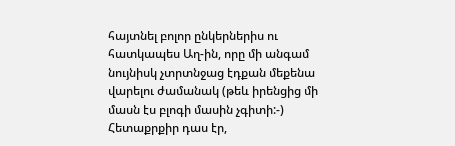հայտնել բոլոր ընկերներիս ու հատկապես Աղ-ին, որը մի անգամ նույնիսկ չտրտնջաց էդքան մեքենա վարելու ժամանակ (թեև իրենցից մի մասն էս բլոգի մասին չգիտի:-)
Հետաքրքիր դաս էր,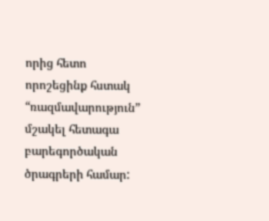որից հետո որոշեցինք հստակ “ռազմավարություն” մշակել հետագա բարեգործական ծրագրերի համար: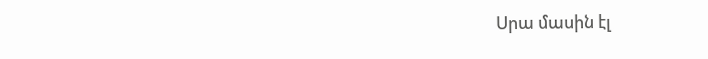Սրա մասին էլ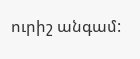ուրիշ անգամ: